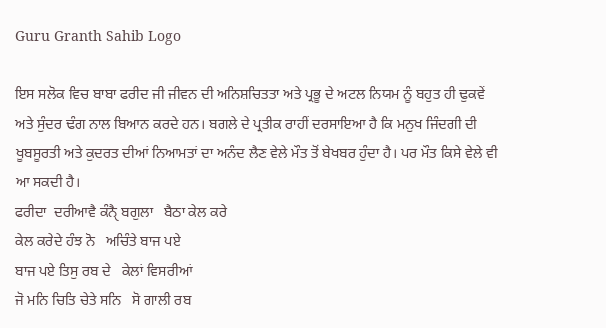Guru Granth Sahib Logo

ਇਸ ਸਲੋਕ ਵਿਚ ਬਾਬਾ ਫਰੀਦ ਜੀ ਜੀਵਨ ਦੀ ਅਨਿਸ਼ਚਿਤਤਾ ਅਤੇ ਪ੍ਰਭੂ ਦੇ ਅਟਲ ਨਿਯਮ ਨੂੰ ਬਹੁਤ ਹੀ ਢੁਕਵੇਂ ਅਤੇ ਸੁੰਦਰ ਢੰਗ ਨਾਲ ਬਿਆਨ ਕਰਦੇ ਹਨ। ਬਗਲੇ ਦੇ ਪ੍ਰਤੀਕ ਰਾਹੀਂ ਦਰਸਾਇਆ ਹੈ ਕਿ ਮਨੁਖ ਜਿੰਦਗੀ ਦੀ ਖੂਬਸੂਰਤੀ ਅਤੇ ਕੁਦਰਤ ਦੀਆਂ ਨਿਆਮਤਾਂ ਦਾ ਅਨੰਦ ਲੈਣ ਵੇਲੇ ਮੌਤ ਤੋਂ ਬੇਖਬਰ ਹੁੰਦਾ ਹੈ। ਪਰ ਮੌਤ ਕਿਸੇ ਵੇਲੇ ਵੀ ਆ ਸਕਦੀ ਹੈ।
ਫਰੀਦਾ  ਦਰੀਆਵੈ ਕੰਨੑੈ ਬਗੁਲਾ   ਬੈਠਾ ਕੇਲ ਕਰੇ
ਕੇਲ ਕਰੇਦੇ ਹੰਝ ਨੋ   ਅਚਿੰਤੇ ਬਾਜ ਪਏ
ਬਾਜ ਪਏ ਤਿਸੁ ਰਬ ਦੇ   ਕੇਲਾਂ ਵਿਸਰੀਆਂ
ਜੋ ਮਨਿ ਚਿਤਿ ਚੇਤੇ ਸਨਿ   ਸੋ ਗਾਲੀ ਰਬ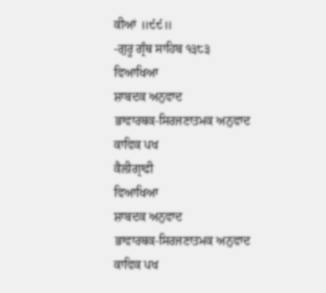ਕੀਆਂ ॥੯੯॥
-ਗੁਰੂ ਗ੍ਰੰਥ ਸਾਹਿਬ ੧੩੮੩
ਵਿਆਖਿਆ
ਸ਼ਾਬਦਕ ਅਨੁਵਾਦ
ਭਾਵਾਰਥਕ-ਸਿਰਜਣਾਤਮਕ ਅਨੁਵਾਦ
ਕਾਵਿਕ ਪਖ
ਕੈਲੀਗ੍ਰਾਫੀ
ਵਿਆਖਿਆ
ਸ਼ਾਬਦਕ ਅਨੁਵਾਦ
ਭਾਵਾਰਥਕ-ਸਿਰਜਣਾਤਮਕ ਅਨੁਵਾਦ
ਕਾਵਿਕ ਪਖ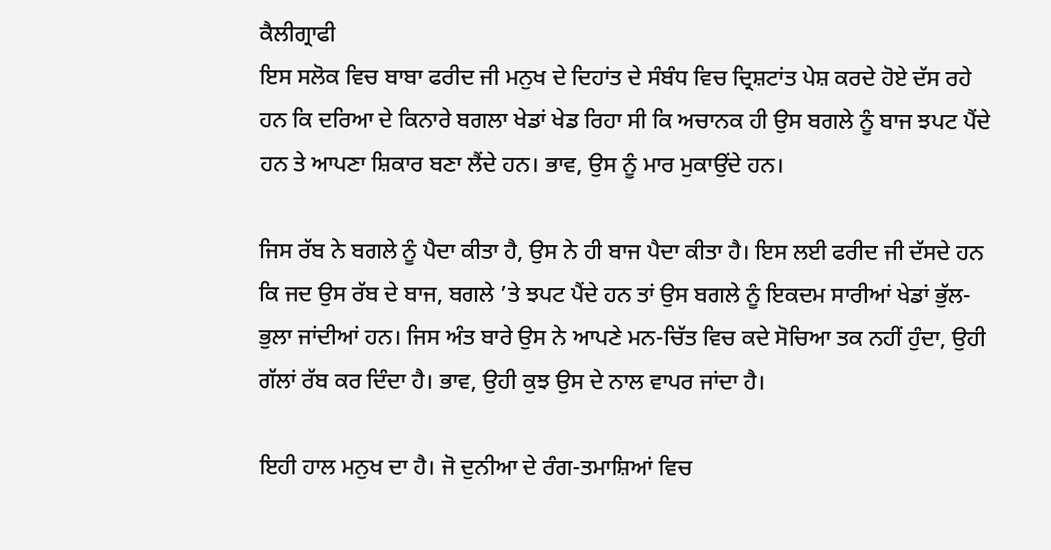ਕੈਲੀਗ੍ਰਾਫੀ
ਇਸ ਸਲੋਕ ਵਿਚ ਬਾਬਾ ਫਰੀਦ ਜੀ ਮਨੁਖ ਦੇ ਦਿਹਾਂਤ ਦੇ ਸੰਬੰਧ ਵਿਚ ਦ੍ਰਿਸ਼ਟਾਂਤ ਪੇਸ਼ ਕਰਦੇ ਹੋਏ ਦੱਸ ਰਹੇ ਹਨ ਕਿ ਦਰਿਆ ਦੇ ਕਿਨਾਰੇ ਬਗਲਾ ਖੇਡਾਂ ਖੇਡ ਰਿਹਾ ਸੀ ਕਿ ਅਚਾਨਕ ਹੀ ਉਸ ਬਗਲੇ ਨੂੰ ਬਾਜ ਝਪਟ ਪੈਂਦੇ ਹਨ ਤੇ ਆਪਣਾ ਸ਼ਿਕਾਰ ਬਣਾ ਲੈਂਦੇ ਹਨ। ਭਾਵ, ਉਸ ਨੂੰ ਮਾਰ ਮੁਕਾਉਂਦੇ ਹਨ।

ਜਿਸ ਰੱਬ ਨੇ ਬਗਲੇ ਨੂੰ ਪੈਦਾ ਕੀਤਾ ਹੈ, ਉਸ ਨੇ ਹੀ ਬਾਜ ਪੈਦਾ ਕੀਤਾ ਹੈ। ਇਸ ਲਈ ਫਰੀਦ ਜੀ ਦੱਸਦੇ ਹਨ ਕਿ ਜਦ ਉਸ ਰੱਬ ਦੇ ਬਾਜ, ਬਗਲੇ ’ਤੇ ਝਪਟ ਪੈਂਦੇ ਹਨ ਤਾਂ ਉਸ ਬਗਲੇ ਨੂੰ ਇਕਦਮ ਸਾਰੀਆਂ ਖੇਡਾਂ ਭੁੱਲ-ਭੁਲਾ ਜਾਂਦੀਆਂ ਹਨ। ਜਿਸ ਅੰਤ ਬਾਰੇ ਉਸ ਨੇ ਆਪਣੇ ਮਨ-ਚਿੱਤ ਵਿਚ ਕਦੇ ਸੋਚਿਆ ਤਕ ਨਹੀਂ ਹੁੰਦਾ, ਉਹੀ ਗੱਲਾਂ ਰੱਬ ਕਰ ਦਿੰਦਾ ਹੈ। ਭਾਵ, ਉਹੀ ਕੁਝ ਉਸ ਦੇ ਨਾਲ ਵਾਪਰ ਜਾਂਦਾ ਹੈ।

ਇਹੀ ਹਾਲ ਮਨੁਖ ਦਾ ਹੈ। ਜੋ ਦੁਨੀਆ ਦੇ ਰੰਗ-ਤਮਾਸ਼ਿਆਂ ਵਿਚ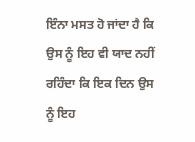ਇੰਨਾ ਮਸਤ ਹੋ ਜਾਂਦਾ ਹੈ ਕਿ ਉਸ ਨੂੰ ਇਹ ਵੀ ਯਾਦ ਨਹੀਂ ਰਹਿੰਦਾ ਕਿ ਇਕ ਦਿਨ ਉਸ ਨੂੰ ਇਹ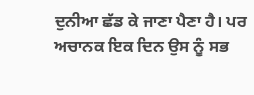ਦੁਨੀਆ ਛੱਡ ਕੇ ਜਾਣਾ ਪੈਣਾ ਹੈ। ਪਰ ਅਚਾਨਕ ਇਕ ਦਿਨ ਉਸ ਨੂੰ ਸਭ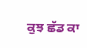ਕੁਝ ਛੱਡ ਕਾ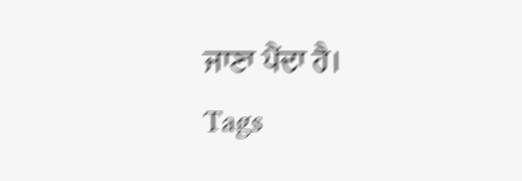ਜਾਣਾ ਪੈਂਦਾ ਹੈ।
Tags